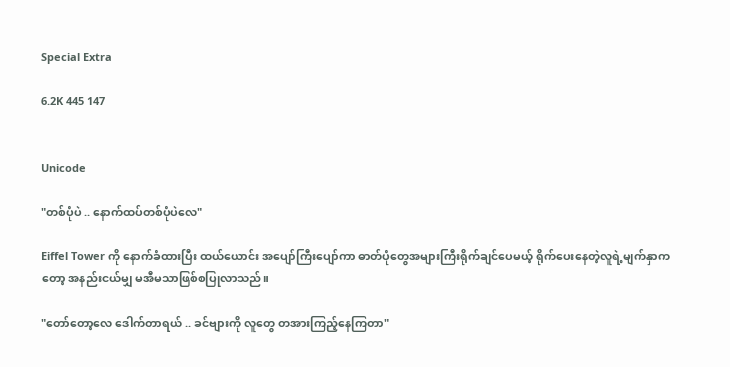Special Extra

6.2K 445 147


Unicode

"တစ်ပုံပဲ .. နောက်ထပ်တစ်ပုံပဲလေ"

Eiffel Tower ကို နောက်ခံထားပြီး ထယ်ယောင်း အပျော်ကြီးပျော်ကာ ဓာတ်ပုံတွေအများကြီးရိုက်ချင်ပေမယ့် ရိုက်ပေးနေတဲ့လူရဲ့မျက်နှာကတော့ အနည်းငယ်မျှ မအီမသာဖြစ်စပြုလာသည်။

"တော်တော့လေ ဒေါက်တာရယ် .. ခင်ဗျားကို လူတွေ တအားကြည့်နေကြတာ"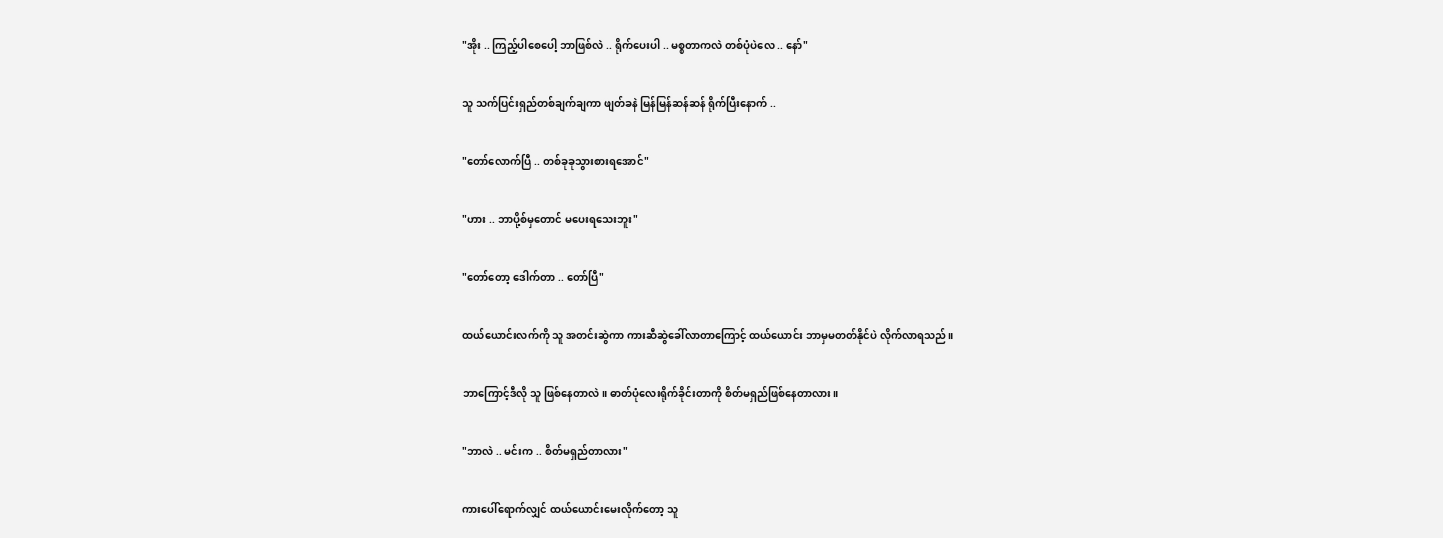"အိုး .. ကြည့်ပါစေပေါ့ ဘာဖြစ်လဲ .. ရိုက်ပေးပါ .. မစ္စတာကလဲ တစ်ပုံပဲလေ .. နော်"

သူ သက်ပြင်းရှည်တစ်ချက်ချကာ ဖျတ်ခနဲ မြန်မြန်ဆန်ဆန် ရိုက်ပြီးနောက် ..

"တော်လောက်ပြီ .. တစ်ခုခုသွားစားရအောင်"

"ဟား .. ဘာပို့စ်မှတောင် မပေးရသေးဘူး"

"တော်တော့ ဒေါက်တာ .. တော်ပြီ"

ထယ်ယောင်းလက်ကို သူ အတင်းဆွဲကာ ကားဆီဆွဲခေါ်လာတာကြောင့် ထယ်ယောင်း ဘာမှမတတ်နိုင်ပဲ လိုက်လာရသည်။

ဘာကြောင့်ဒီလို သူ ဖြစ်နေတာလဲ။ ဓာတ်ပုံလေးရိုက်ခိုင်းတာကို စိတ်မရှည်ဖြစ်နေတာလား။

"ဘာလဲ .. မင်းက .. စိတ်မရှည်တာလား"

ကားပေါ်ရောက်လျှင် ထယ်ယောင်းမေးလိုက်တော့ သူ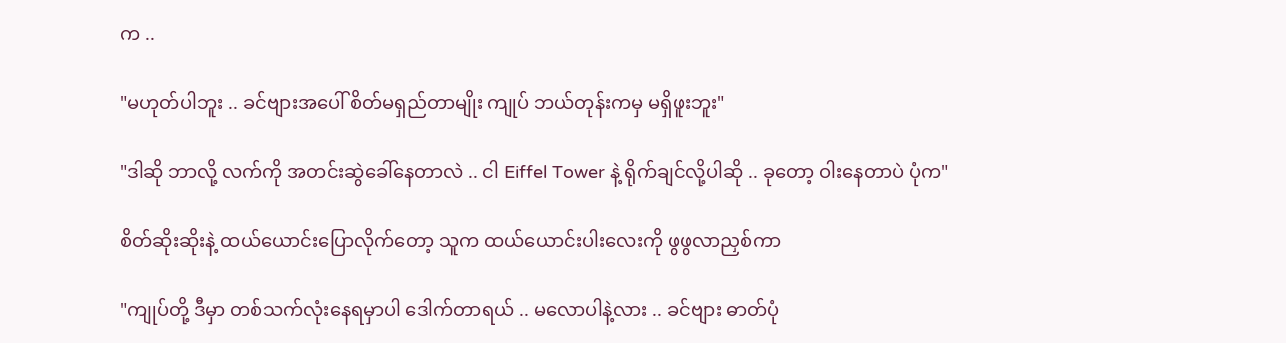က ..

"မဟုတ်ပါဘူး .. ခင်ဗျားအပေါ် စိတ်မရှည်တာမျိုး ကျုပ် ဘယ်တုန်းကမှ မရှိဖူးဘူး"

"ဒါဆို ဘာလို့ လက်ကို အတင်းဆွဲခေါ်နေတာလဲ .. ငါ Eiffel Tower နဲ့ ရိုက်ချင်လို့ပါဆို .. ခုတော့ ဝါးနေတာပဲ ပုံက"

စိတ်ဆိုးဆိုးနဲ့ ထယ်ယောင်းပြောလိုက်တော့ သူက ထယ်ယောင်းပါးလေးကို ဖွဖွလာညှစ်ကာ

"ကျုပ်တို့ ဒီမှာ တစ်သက်လုံးနေရမှာပါ ဒေါက်တာရယ် .. မလောပါနဲ့လား .. ခင်ဗျား ဓာတ်ပုံ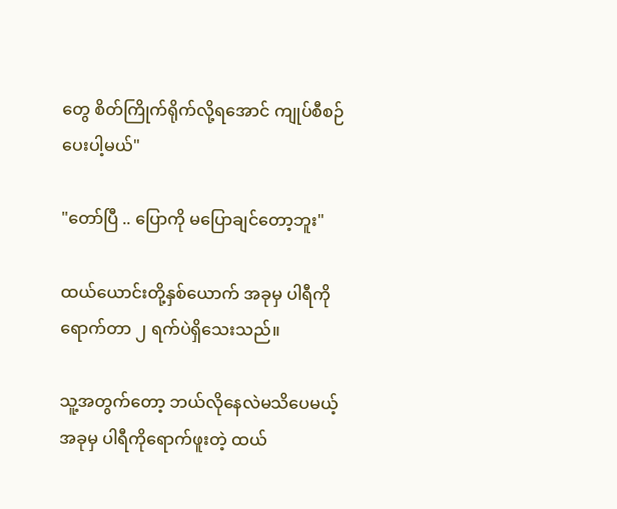တွေ စိတ်ကြိုက်ရိုက်လို့ရအောင် ကျုပ်စီစဉ်ပေးပါ့မယ်"

"တော်ပြီ .. ပြောကို မပြောချင်တော့ဘူး"

ထယ်ယောင်းတို့နှစ်ယောက် အခုမှ ပါရီကိုရောက်တာ ၂ ရက်ပဲရှိသေးသည်။

သူ့အတွက်တော့ ဘယ်လိုနေလဲမသိပေမယ့် အခုမှ ပါရီကိုရောက်ဖူးတဲ့ ထယ်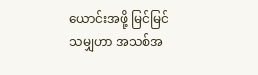ယောင်းအဖို့ မြင်မြင်သမျှဟာ အသစ်အ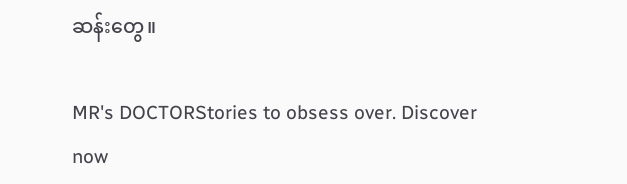ဆန်းတွေ။

MR's DOCTORStories to obsess over. Discover now